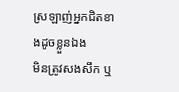ស្រឡាញ់អ្នកជិតខាងដូចខ្លួនឯង
មិនត្រូវសងសឹក ឬ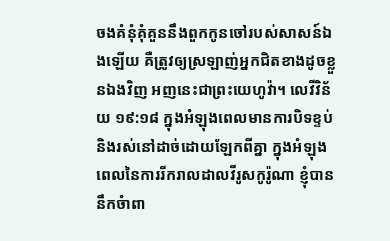ចងគំនុំគុំគួននឹងពួកកូនចៅរបស់សាសន៍ឯងឡើយ គឺត្រូវឲ្យស្រឡាញ់អ្នកជិតខាងដូចខ្លួនឯងវិញ អញនេះជាព្រះយេហូវ៉ា។ លេវីវិន័យ ១៩:១៨ ក្នុងអំឡុងពេលមានការបិទខ្ទប់ និងរស់នៅដាច់ដោយឡែកពីគ្នា ក្នុងអំឡុងពេលនៃការរីករាលដាលវីរូសកូរ៉ូណា ខ្ញុំបាននឹកចំាពា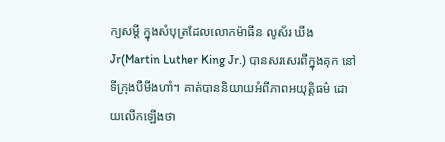ក្យសម្តី ក្នុងសំបុត្រដែលលោកម៉ាធីន លូស័រ ឃីង Jr(Martin Luther King Jr.) បានសរសេរពីក្នុងគុក នៅទីក្រុងបឺមីងហាំ។ គាត់បាននិយាយអំពីភាពអយុត្តិធម៌ ដោយលើកឡើងថា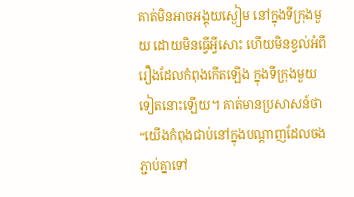គាត់មិនអាចអង្គុយស្ងៀម នៅក្នុងទីក្រុងមួយ ដោយមិនធ្វើអ្វីសោះ ហើយមិនខ្វល់អំពីរឿងដែលកំពុងកើតឡើង ក្នុងទីក្រុងមួយទៀតនោះឡើយ។ គាត់មានប្រសាសន៍ថា “យើងកំពុងជាប់នៅក្នុងបណ្តាញដែលចងភ្ជាប់គ្នាទៅ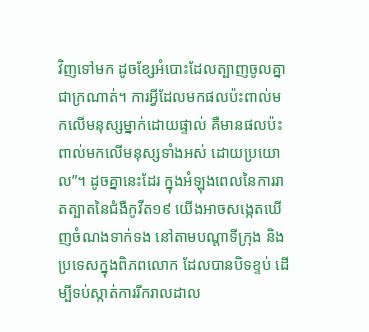វិញទៅមក ដូចខ្សែអំបោះដែលត្បាញចូលគ្នាជាក្រណាត់។ ការអ្វីដែលមកផលប៉ះពាល់មកលើមនុស្សម្នាក់ដោយផ្ទាល់ គឺមានផលប៉ះពាល់មកលើមនុស្សទាំងអស់ ដោយប្រយោល”។ ដូចគ្នានេះដែរ ក្នុងអំឡុងពេលនៃការរាតត្បាតនៃជំងឺកូវីត១៩ យើងអាចសង្កេតឃើញចំណងទាក់ទង នៅតាមបណ្តាទីក្រុង និងប្រទេសក្នុងពិភពលោក ដែលបានបិទខ្ទប់ ដើម្បីទប់ស្កាត់ការរីករាលដាល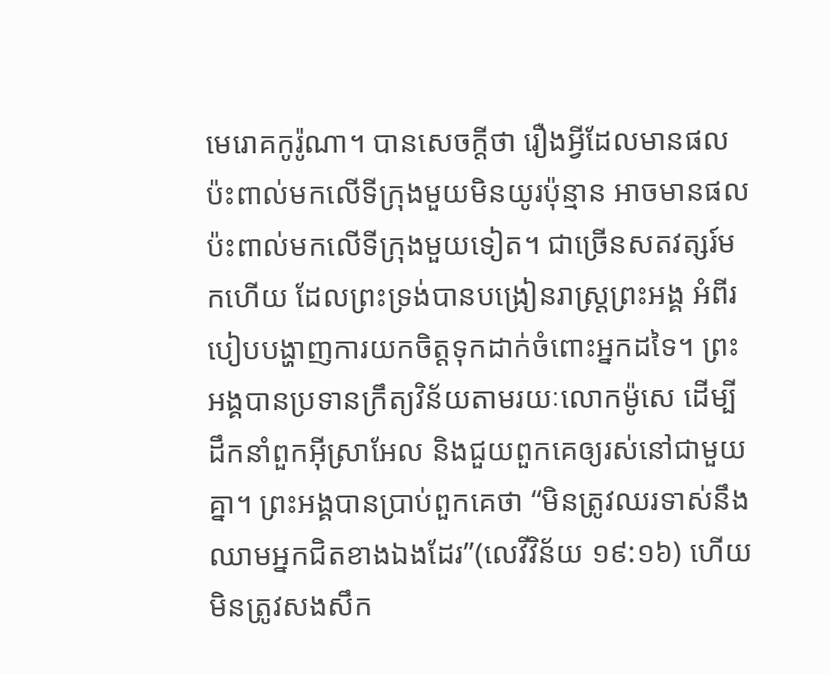មេរោគកូរ៉ូណា។ បានសេចក្តីថា រឿងអ្វីដែលមានផលប៉ះពាល់មកលើទីក្រុងមួយមិនយូរប៉ុន្មាន អាចមានផលប៉ះពាល់មកលើទីក្រុងមួយទៀត។ ជាច្រើនសតវត្សរ៍មកហើយ ដែលព្រះទ្រង់បានបង្រៀនរាស្រ្តព្រះអង្គ អំពីរបៀបបង្ហាញការយកចិត្តទុកដាក់ចំពោះអ្នកដទៃ។ ព្រះអង្គបានប្រទានក្រឹត្យវិន័យតាមរយៈលោកម៉ូសេ ដើម្បីដឹកនាំពួកអ៊ីស្រាអែល និងជួយពួកគេឲ្យរស់នៅជាមួយគ្នា។ ព្រះអង្គបានប្រាប់ពួកគេថា “មិនត្រូវឈរទាស់នឹងឈាមអ្នកជិតខាងឯងដែរ”(លេវីវិន័យ ១៩:១៦) ហើយមិនត្រូវសងសឹក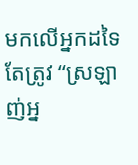មកលើអ្នកដទៃ តែត្រូវ “ស្រឡាញ់អ្ន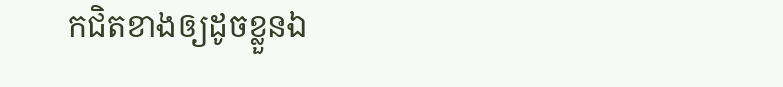កជិតខាងឲ្យដូចខ្លួនឯ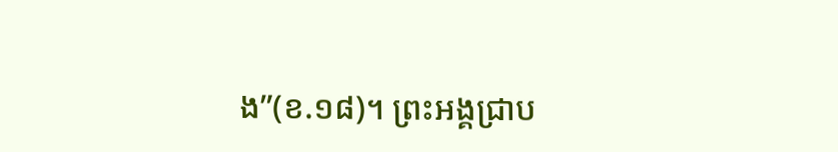ង”(ខ.១៨)។ ព្រះអង្គជ្រាប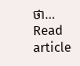ថា…
Read article